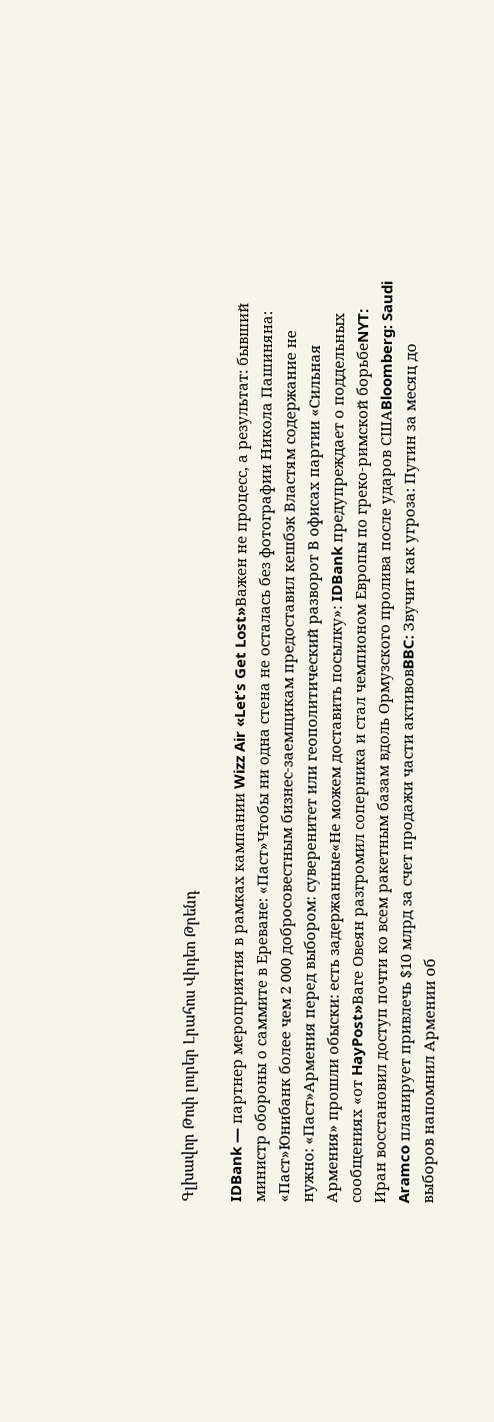Գլխավոր Թոփ լուրեր Լրահոս Վիդեո Թրենդ

IDBank — партнер мероприятия в рамках кампании Wizz Air «Let’s Get Lost»Важен не процесс, а результат: бывший министр обороны о саммите в Ереване: «Паст»Чтобы ни одна стена не осталась без фотографии Никола Пашиняна: «Паст»Юнибанк более чем 2 000 добросовестным бизнес-заемщикам предоставил кешбэк Властям содержание не нужно: «Паст»Армения перед выбором: суверенитет или геополитический разворот В офисах партии «Сильная Армения» прошли обыски: есть задержанные«Не можем доставить посылку»: IDBank предупреждает о поддельных сообщениях «от HayPost»Ваге Овеян разгромил соперника и стал чемпионом Европы по греко-римской борьбеNYT: Иран восстановил доступ почти ко всем ракетным базам вдоль Ормузского пролива после ударов СШАBloomberg: Saudi Aramco планирует привлечь $10 млрд за счет продажи части активовBBC: Звучит как угроза: Путин за месяц до выборов напомнил Армении об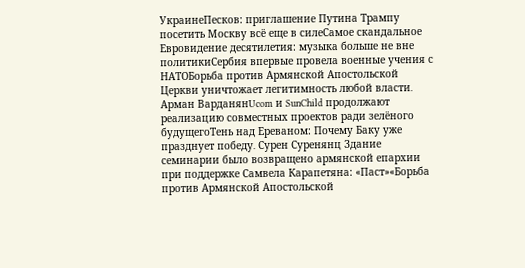УкраинеПесков: приглашение Путина Трампу посетить Москву всё еще в силеСамое скандальное Евровидение десятилетия: музыка больше не вне политикиСербия впервые провела военные учения с НАТОБорьба против Армянской Апостольской Церкви уничтожает легитимность любой власти․ Арман ВарданянUcom и SunChild продолжают реализацию совместных проектов ради зелёного будущегоТень над Ереваном: Почему Баку уже празднует победу․ Сурен Суренянц Здание семинарии было возвращено армянской епархии при поддержке Самвела Карапетяна: «Паст»«Борьба против Армянской Апостольской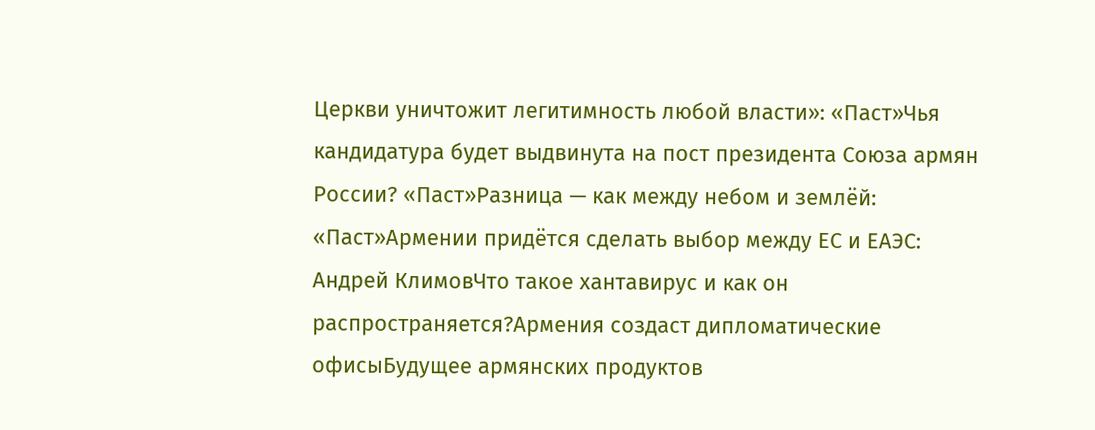Церкви уничтожит легитимность любой власти»: «Паст»Чья кандидатура будет выдвинута на пост президента Союза армян России? «Паст»Разница — как между небом и землёй: «Паст»Армении придётся сделать выбор между ЕС и ЕАЭС: Андрей КлимовЧто такое хантавирус и как он распространяется?Армения создаст дипломатические офисыБудущее армянских продуктов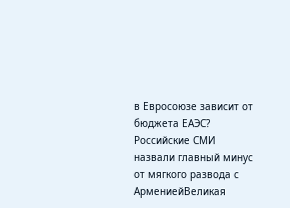в Евросоюзе зависит от бюджета ЕАЭС? Российские СМИ назвали главный минус от мягкого развода с АрмениейВеликая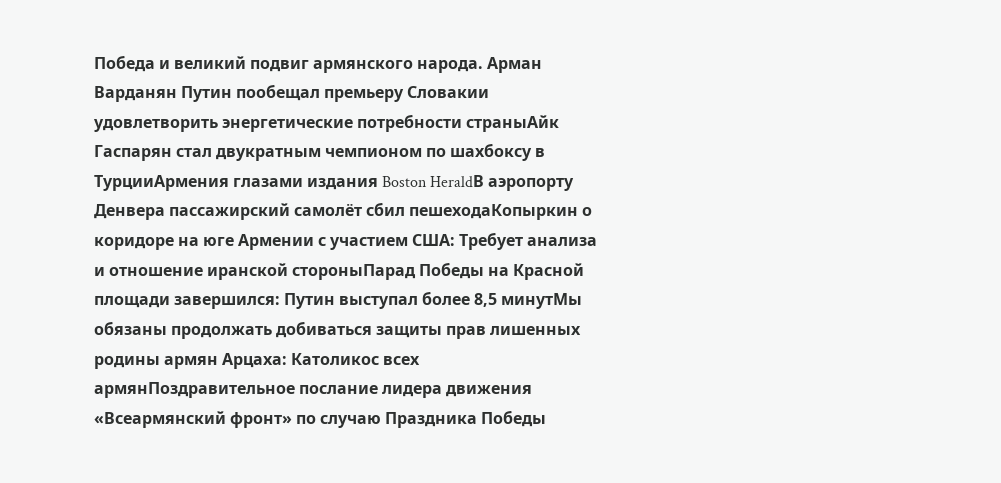Победа и великий подвиг армянского народа. Арман Варданян Путин пообещал премьеру Словакии удовлетворить энергетические потребности страныАйк Гаспарян стал двукратным чемпионом по шахбоксу в ТурцииАрмения глазами издания Boston HeraldВ аэропорту Денвера пассажирский самолёт сбил пешеходаКопыркин о коридоре на юге Армении с участием США: Требует анализа и отношение иранской стороныПарад Победы на Красной площади завершился: Путин выступал более 8,5 минутМы обязаны продолжать добиваться защиты прав лишенных родины армян Арцаха: Католикос всех армянПоздравительное послание лидера движения «Всеармянский фронт» по случаю Праздника Победы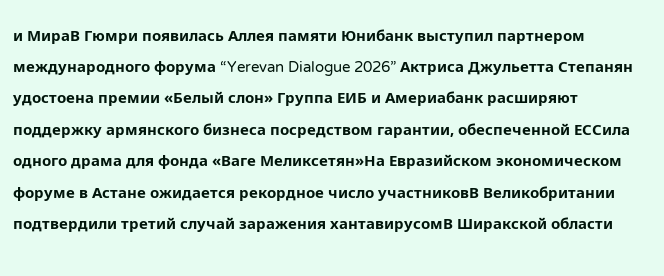и МираВ Гюмри появилась Аллея памяти Юнибанк выступил партнером международного форума “Yerevan Dialogue 2026” Актриса Джульетта Степанян удостоена премии «Белый слон» Группа ЕИБ и Америабанк расширяют поддержку армянского бизнеса посредством гарантии, обеспеченной ЕССила одного драма для фонда «Ваге Меликсетян»На Евразийском экономическом форуме в Астане ожидается рекордное число участниковВ Великобритании подтвердили третий случай заражения хантавирусомВ Ширакской области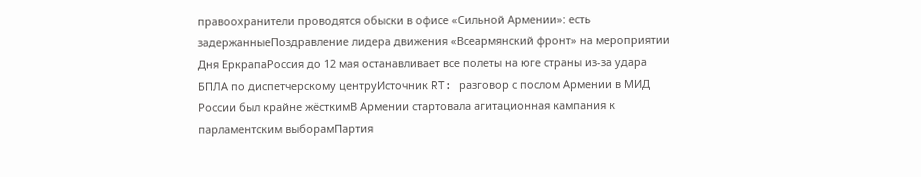правоохранители проводятся обыски в офисе «Сильной Армении»: есть задержанныеПоздравление лидера движения «Всеармянский фронт» на мероприятии Дня ЕркрапаРоссия до 12 мая останавливает все полеты на юге страны из-за удара БПЛА по диспетчерскому центруИсточник RT: разговор с послом Армении в МИД России был крайне жёсткимВ Армении стартовала агитационная кампания к парламентским выборамПартия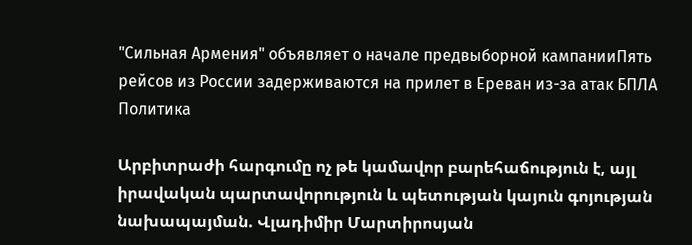"Сильная Армения" объявляет о начале предвыборной кампанииПять рейсов из России задерживаются на прилет в Ереван из-за атак БПЛА
Политика

Արբիտրաժի հարգումը ոչ թե կամավոր բարեհաճություն է, այլ իրավական պարտավորություն և պետության կայուն գոյության նախապայման. Վլադիմիր Մարտիրոսյան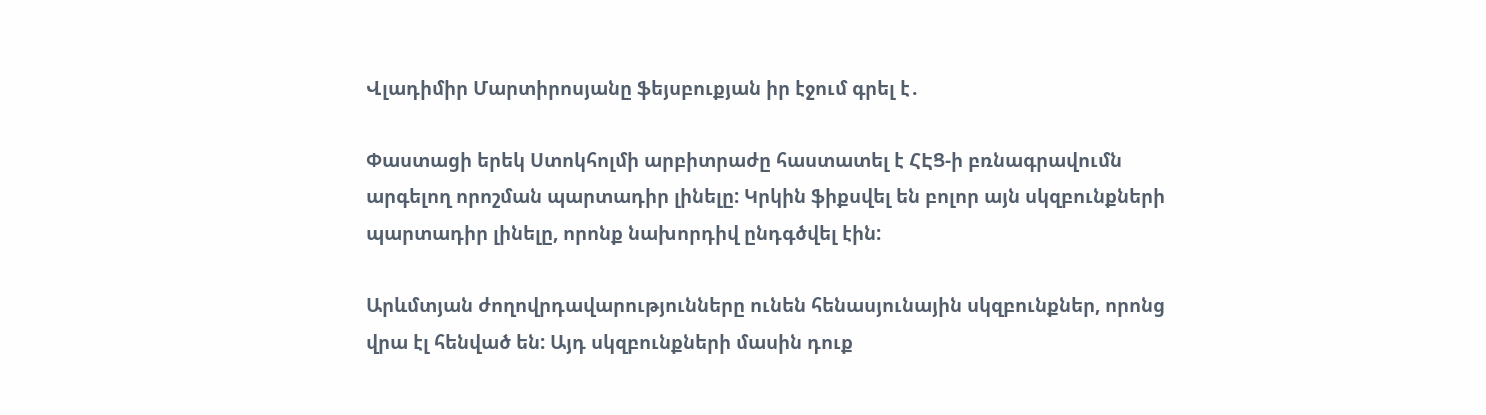Վլադիմիր Մարտիրոսյանը ֆեյսբուքյան իր էջում գրել է․

Փաստացի երեկ Ստոկհոլմի արբիտրաժը հաստատել է ՀԷՑ-ի բռնագրավումն արգելող որոշման պարտադիր լինելը: Կրկին ֆիքսվել են բոլոր այն սկզբունքների պարտադիր լինելը, որոնք նախորդիվ ընդգծվել էին:

Արևմտյան ժողովրդավարությունները ունեն հենասյունային սկզբունքներ, որոնց վրա էլ հենված են: Այդ սկզբունքների մասին դուք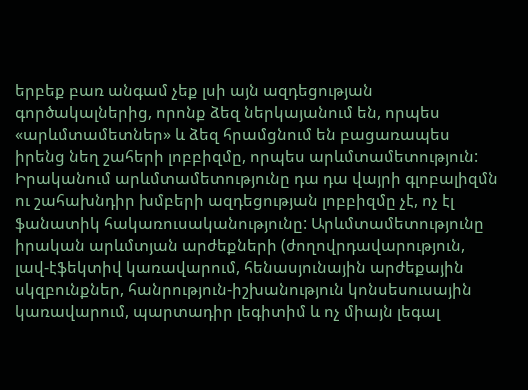երբեք բառ անգամ չեք լսի այն ազդեցության գործակալներից, որոնք ձեզ ներկայանում են, որպես «արևմտամետներ» և ձեզ հրամցնում են բացառապես իրենց նեղ շահերի լոբբիզմը, որպես արևմտամետություն: Իրականում արևմտամետությունը դա դա վայրի գլոբալիզմն ու շահախնդիր խմբերի ազդեցության լոբբիզմը չէ, ոչ էլ ֆանատիկ հակառուսականությունը: Արևմտամետությունը իրական արևմտյան արժեքների (ժողովրդավարություն, լավ-էֆեկտիվ կառավարում, հենասյունային արժեքային սկզբունքներ, հանրություն-իշխանություն կոնսեսուսային կառավարում, պարտադիր լեգիտիմ և ոչ միայն լեգալ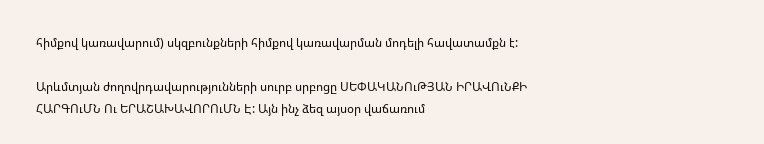հիմքով կառավարում) սկզբունքների հիմքով կառավարման մոդելի հավատամքն է:

Արևմտյան ժողովրդավարությունների սուրբ սրբոցը ՍԵՓԱԿԱՆՈւԹՅԱՆ ԻՐԱՎՈւՆՔԻ ՀԱՐԳՈւՄՆ Ու ԵՐԱՇԱԽԱՎՈՐՈւՄՆ Է: Այն ինչ ձեզ այսօր վաճառում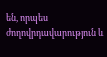են, որպես ժողովրդավարություն և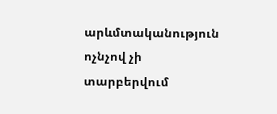արևմտականություն ոչնչով չի տարբերվում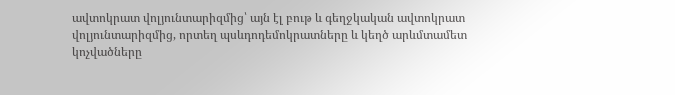ավտոկրատ վոլյունտարիզմից՝ այն էլ բութ և գեղջկական ավտոկրատ վոլյունտարիզմից, որտեղ պսևդոդեմոկրատները և կեղծ արևմտամետ կոչվածները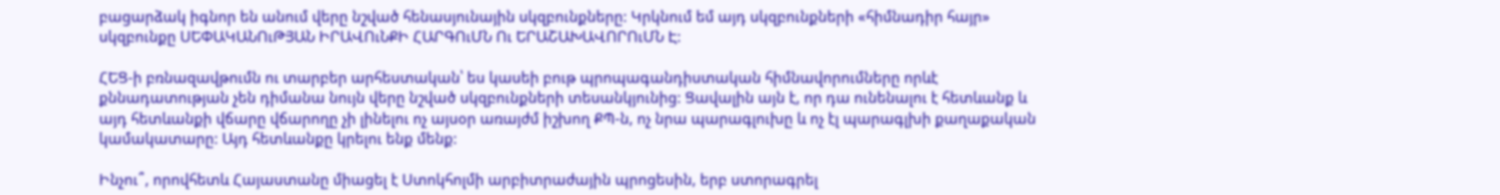բացարձակ իգնոր են անում վերը նշված հենասյունային սկզբունքները: Կրկնում եմ այդ սկզբունքների «հիմնադիր հայր» սկզբունքը ՍԵՓԱԿԱՆՈւԹՅԱՆ ԻՐԱՎՈւՆՔԻ ՀԱՐԳՈւՄՆ Ու ԵՐԱՇԱԽԱՎՈՐՈւՄՆ Է:

ՀԵՑ-ի բռնազավթումն ու տարբեր արհեստական՝ ես կասեի բութ պրոպագանդիստական հիմնավորումները որևէ քննադատության չեն դիմանա նույն վերը նշված սկզբունքների տեսանկյունից: Ցավալին այն է, որ դա ունենալու է հետևանք և այդ հետևանքի վճարը վճարողը չի լինելու ոչ այսօր առայժմ իշխող ՔՊ-ն, ոչ նրա պարագլուխը և ոչ էլ պարագլխի քաղաքական կամակատարը: Այդ հետևանքը կրելու ենք մենք:

Ինչու՞, որովհետև Հայաստանը միացել է Ստոկհոլմի արբիտրաժային պրոցեսին, երբ ստորագրել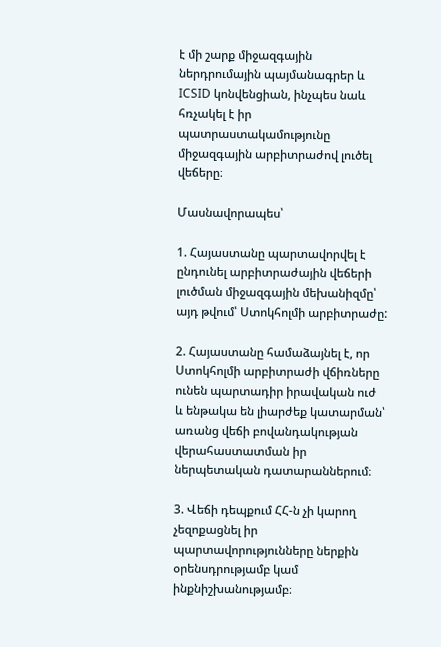է մի շարք միջազգային ներդրումային պայմանագրեր և ICSID կոնվենցիան, ինչպես նաև հռչակել է իր պատրաստակամությունը միջազգային արբիտրաժով լուծել վեճերը։

Մասնավորապես՝

1. Հայաստանը պարտավորվել է ընդունել արբիտրաժային վեճերի լուծման միջազգային մեխանիզմը՝ այդ թվում՝ Ստոկհոլմի արբիտրաժը:

2. Հայաստանը համաձայնել է, որ Ստոկհոլմի արբիտրաժի վճիռները ունեն պարտադիր իրավական ուժ և ենթակա են լիարժեք կատարման՝ առանց վեճի բովանդակության վերահաստատման իր ներպետական դատարաններում։

3. Վեճի դեպքում ՀՀ-ն չի կարող չեզոքացնել իր պարտավորությունները ներքին օրենսդրությամբ կամ ինքնիշխանությամբ։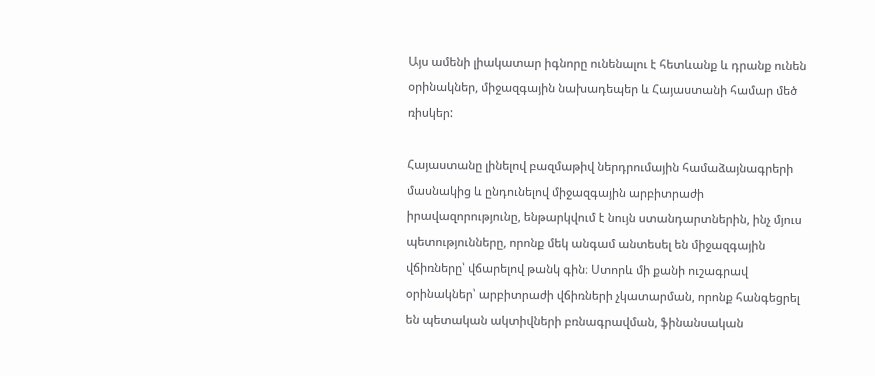Այս ամենի լիակատար իգնորը ունենալու է հետևանք և դրանք ունեն օրինակներ, միջազգային նախադեպեր և Հայաստանի համար մեծ ռիսկեր:

Հայաստանը լինելով բազմաթիվ ներդրումային համաձայնագրերի մասնակից և ընդունելով միջազգային արբիտրաժի իրավազորությունը, ենթարկվում է նույն ստանդարտներին, ինչ մյուս պետությունները, որոնք մեկ անգամ անտեսել են միջազգային վճիռները՝ վճարելով թանկ գին։ Ստորև մի քանի ուշագրավ օրինակներ՝ արբիտրաժի վճիռների չկատարման, որոնք հանգեցրել են պետական ակտիվների բռնագրավման, ֆինանսական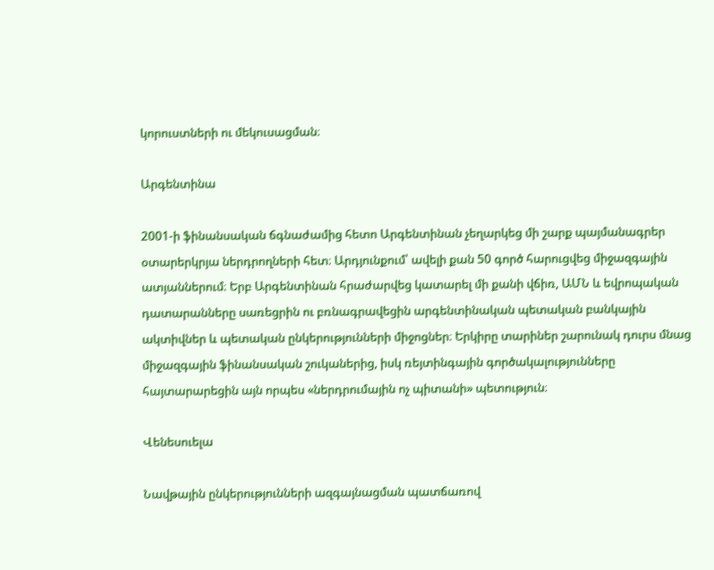կորուստների ու մեկուսացման։

Արգենտինա

2001-ի ֆինանսական ճգնաժամից հետո Արգենտինան չեղարկեց մի շարք պայմանագրեր օտարերկրյա ներդրողների հետ։ Արդյունքում՝ ավելի քան 50 գործ հարուցվեց միջազգային ատյաններում։ Երբ Արգենտինան հրաժարվեց կատարել մի քանի վճիռ, ԱՄՆ և եվրոպական դատարանները սառեցրին ու բռնագրավեցին արգենտինական պետական բանկային ակտիվներ և պետական ընկերությունների միջոցներ։ Երկիրը տարիներ շարունակ դուրս մնաց միջազգային ֆինանսական շուկաներից, իսկ ռեյտինգային գործակալությունները հայտարարեցին այն որպես «ներդրումային ոչ պիտանի» պետություն։

Վենեսուելա

Նավթային ընկերությունների ազգայնացման պատճառով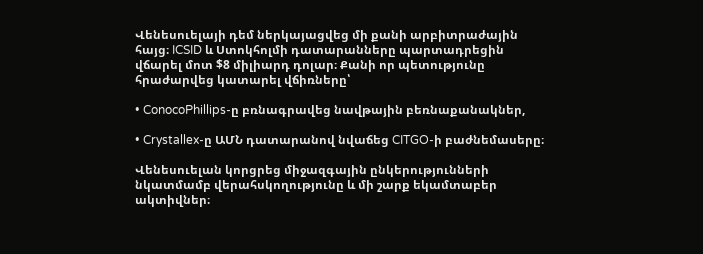Վենեսուելայի դեմ ներկայացվեց մի քանի արբիտրաժային հայց։ ICSID և Ստոկհոլմի դատարանները պարտադրեցին վճարել մոտ $8 միլիարդ դոլար։ Քանի որ պետությունը հրաժարվեց կատարել վճիռները՝

• ConocoPhillips-ը բռնագրավեց նավթային բեռնաքանակներ,

• Crystallex-ը ԱՄՆ դատարանով նվաճեց CITGO-ի բաժնեմասերը։

Վենեսուելան կորցրեց միջազգային ընկերությունների նկատմամբ վերահսկողությունը և մի շարք եկամտաբեր ակտիվներ։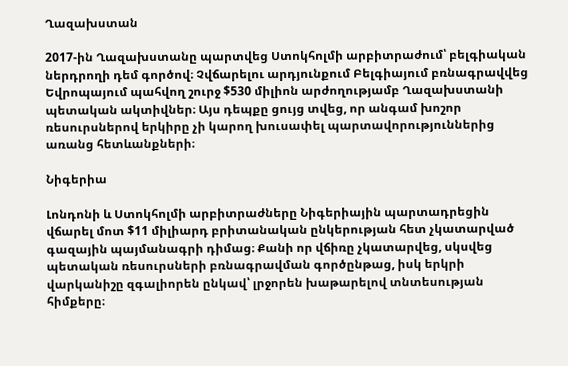Ղազախստան

2017-ին Ղազախստանը պարտվեց Ստոկհոլմի արբիտրաժում՝ բելգիական ներդրողի դեմ գործով։ Չվճարելու արդյունքում Բելգիայում բռնագրավվեց Եվրոպայում պահվող շուրջ $530 միլիոն արժողությամբ Ղազախստանի պետական ակտիվներ։ Այս դեպքը ցույց տվեց, որ անգամ խոշոր ռեսուրսներով երկիրը չի կարող խուսափել պարտավորություններից առանց հետևանքների։

Նիգերիա

Լոնդոնի և Ստոկհոլմի արբիտրաժները Նիգերիային պարտադրեցին վճարել մոտ $11 միլիարդ բրիտանական ընկերության հետ չկատարված գազային պայմանագրի դիմաց։ Քանի որ վճիռը չկատարվեց, սկսվեց պետական ռեսուրսների բռնագրավման գործընթաց, իսկ երկրի վարկանիշը զգալիորեն ընկավ՝ լրջորեն խաթարելով տնտեսության հիմքերը։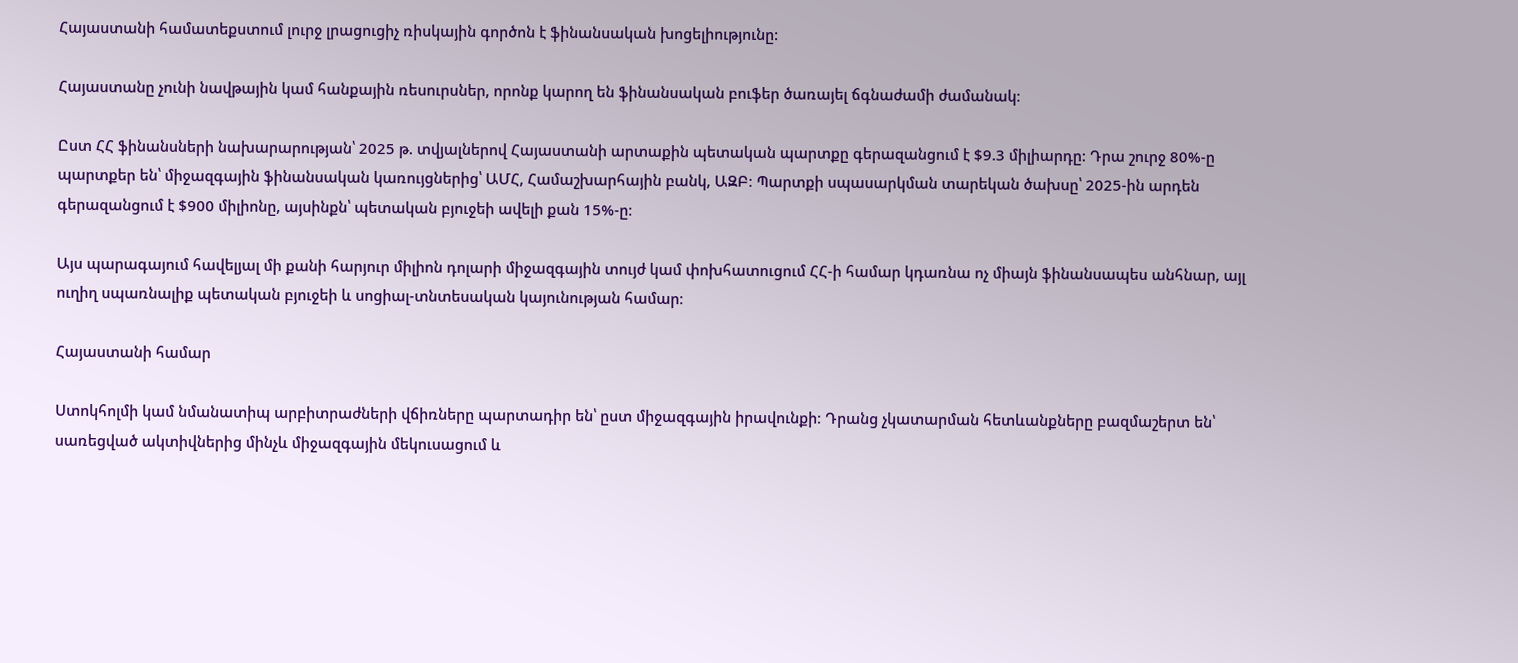Հայաստանի համատեքստում լուրջ լրացուցիչ ռիսկային գործոն է ֆինանսական խոցելիությունը:

Հայաստանը չունի նավթային կամ հանքային ռեսուրսներ, որոնք կարող են ֆինանսական բուֆեր ծառայել ճգնաժամի ժամանակ։

Ըստ ՀՀ ֆինանսների նախարարության՝ 2025 թ. տվյալներով Հայաստանի արտաքին պետական պարտքը գերազանցում է $9.3 միլիարդը: Դրա շուրջ 80%-ը պարտքեր են՝ միջազգային ֆինանսական կառույցներից՝ ԱՄՀ, Համաշխարհային բանկ, ԱԶԲ։ Պարտքի սպասարկման տարեկան ծախսը՝ 2025-ին արդեն գերազանցում է $900 միլիոնը, այսինքն՝ պետական բյուջեի ավելի քան 15%-ը։

Այս պարագայում հավելյալ մի քանի հարյուր միլիոն դոլարի միջազգային տույժ կամ փոխհատուցում ՀՀ-ի համար կդառնա ոչ միայն ֆինանսապես անհնար, այլ ուղիղ սպառնալիք պետական բյուջեի և սոցիալ-տնտեսական կայունության համար։

Հայաստանի համար

Ստոկհոլմի կամ նմանատիպ արբիտրաժների վճիռները պարտադիր են՝ ըստ միջազգային իրավունքի։ Դրանց չկատարման հետևանքները բազմաշերտ են՝ սառեցված ակտիվներից մինչև միջազգային մեկուսացում և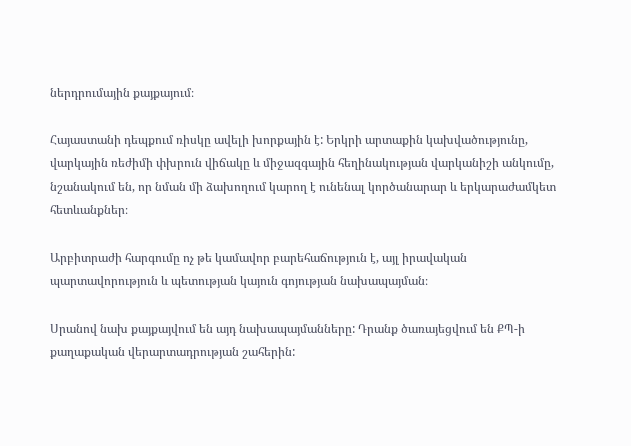ներդրումային քայքայում։

Հայաստանի դեպքում ռիսկը ավելի խորքային է: Երկրի արտաքին կախվածությունը, վարկային ռեժիմի փխրուն վիճակը և միջազգային հեղինակության վարկանիշի անկումը, նշանակում են, որ նման մի ձախողում կարող է ունենալ կործանարար և երկարաժամկետ հետևանքներ։

Արբիտրաժի հարգումը ոչ թե կամավոր բարեհաճություն է, այլ իրավական պարտավորություն և պետության կայուն գոյության նախապայման։

Սրանով նախ քայքայվում են այդ նախապայմանները: Դրանք ծառայեցվում են ՔՊ-ի քաղաքական վերարտադրության շահերին: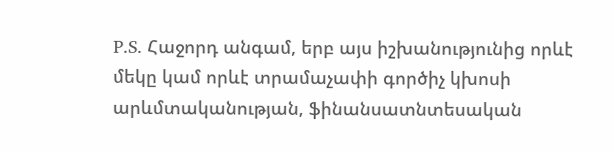P.S. Հաջորդ անգամ, երբ այս իշխանությունից որևէ մեկը կամ որևէ տրամաչափի գործիչ կխոսի արևմտականության, ֆինանսատնտեսական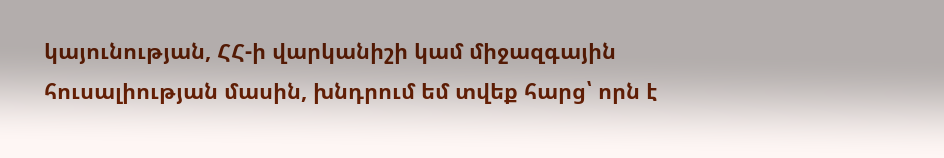կայունության, ՀՀ-ի վարկանիշի կամ միջազգային հուսալիության մասին, խնդրում եմ տվեք հարց՝ որն է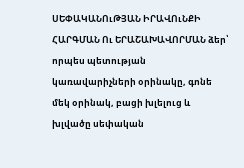ՍԵՓԱԿԱՆՈւԹՅԱՆ ԻՐԱՎՈւՆՔԻ ՀԱՐԳՄԱՆ Ու ԵՐԱՇԱԽԱՎՈՐՄԱՆ ձեր՝ որպես պետության կառավարիչների օրինակը, գոնե մեկ օրինակ, բացի խլելուց և խլվածը սեփական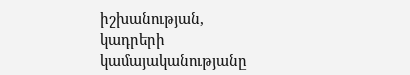իշխանության, կադրերի կամայականությանը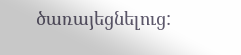ծառայեցնելուց: